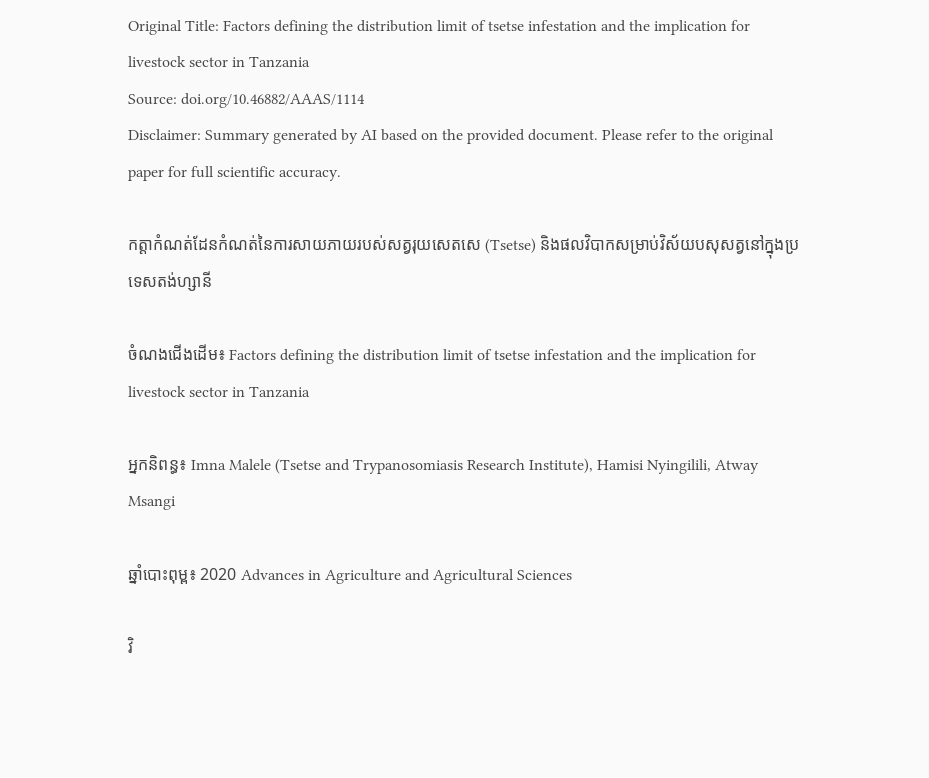Original Title: Factors defining the distribution limit of tsetse infestation and the implication for livestock sector in Tanzania
Source: doi.org/10.46882/AAAS/1114
Disclaimer: Summary generated by AI based on the provided document. Please refer to the original paper for full scientific accuracy.

កត្តាកំណត់ដែនកំណត់នៃការសាយភាយរបស់សត្វរុយសេតសេ (Tsetse) និងផលវិបាកសម្រាប់វិស័យបសុសត្វនៅក្នុងប្រទេសតង់ហ្សានី

ចំណងជើងដើម៖ Factors defining the distribution limit of tsetse infestation and the implication for livestock sector in Tanzania

អ្នកនិពន្ធ៖ Imna Malele (Tsetse and Trypanosomiasis Research Institute), Hamisi Nyingilili, Atway Msangi

ឆ្នាំបោះពុម្ព៖ 2020 Advances in Agriculture and Agricultural Sciences

វិ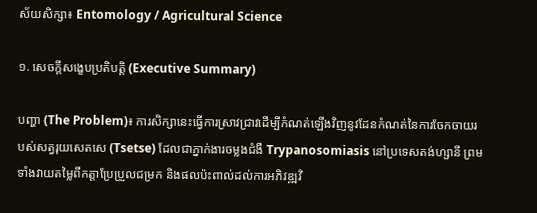ស័យសិក្សា៖ Entomology / Agricultural Science

១. សេចក្តីសង្ខេបប្រតិបត្តិ (Executive Summary)

បញ្ហា (The Problem)៖ ការសិក្សានេះធ្វើការស្រាវជ្រាវដើម្បីកំណត់ឡើងវិញនូវដែនកំណត់នៃការចែកចាយរបស់សត្វរុយសេតសេ (Tsetse) ដែលជាភ្នាក់ងារចម្លងជំងឺ Trypanosomiasis នៅប្រទេសតង់ហ្សានី ព្រមទាំងវាយតម្លៃពីកត្តាប្រែប្រួលជម្រក និងផលប៉ះពាល់ដល់ការអភិវឌ្ឍវិ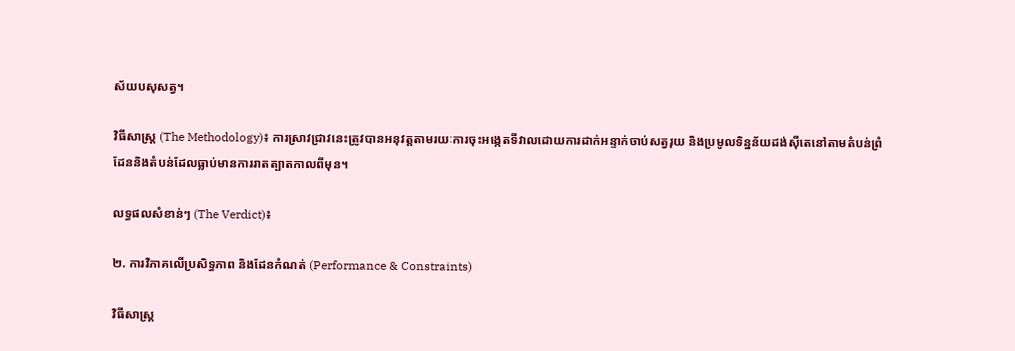ស័យបសុសត្វ។

វិធីសាស្ត្រ (The Methodology)៖ ការស្រាវជ្រាវនេះត្រូវបានអនុវត្តតាមរយៈការចុះអង្កេតទីវាលដោយការដាក់អន្ទាក់ចាប់សត្វរុយ និងប្រមូលទិន្នន័យដង់ស៊ីតេនៅតាមតំបន់ព្រំដែននិងតំបន់ដែលធ្លាប់មានការរាតត្បាតកាលពីមុន។

លទ្ធផលសំខាន់ៗ (The Verdict)៖

២. ការវិភាគលើប្រសិទ្ធភាព និងដែនកំណត់ (Performance & Constraints)

វិធីសាស្ត្រ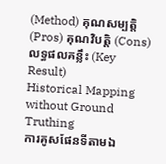(Method) គុណសម្បត្តិ (Pros) គុណវិបត្តិ (Cons) លទ្ធផលគន្លឹះ (Key Result)
Historical Mapping without Ground Truthing
ការគូសផែនទីតាមឯ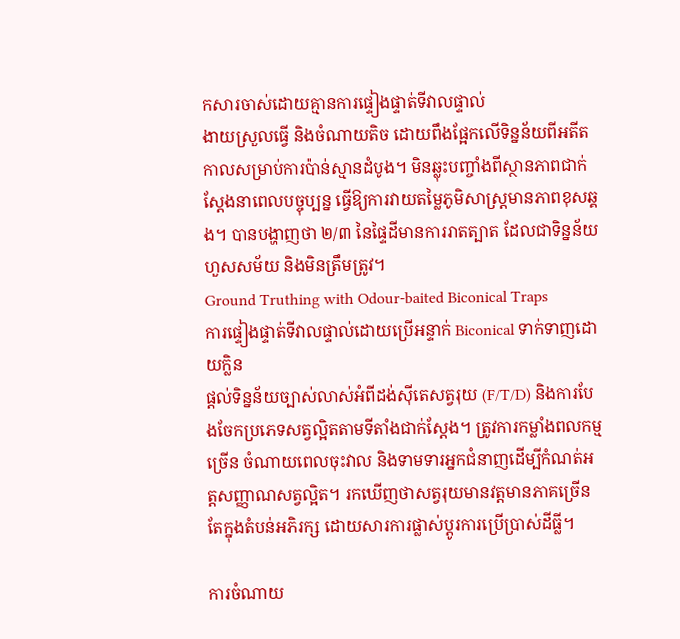កសារចាស់ដោយគ្មានការផ្ទៀងផ្ទាត់ទីវាលផ្ទាល់
ងាយស្រួលធ្វើ និងចំណាយតិច ដោយពឹងផ្អែកលើទិន្នន័យពីអតីតកាលសម្រាប់ការប៉ាន់ស្មានដំបូង។ មិនឆ្លុះបញ្ចាំងពីស្ថានភាពជាក់ស្តែងនាពេលបច្ចុប្បន្ន ធ្វើឱ្យការវាយតម្លៃភូមិសាស្ត្រមានភាពខុសឆ្គង។ បានបង្ហាញថា ២/៣ នៃផ្ទៃដីមានការរាតត្បាត ដែលជាទិន្នន័យហួសសម័យ និងមិនត្រឹមត្រូវ។
Ground Truthing with Odour-baited Biconical Traps
ការផ្ទៀងផ្ទាត់ទីវាលផ្ទាល់ដោយប្រើអន្ទាក់ Biconical ទាក់ទាញដោយក្លិន
ផ្តល់ទិន្នន័យច្បាស់លាស់អំពីដង់ស៊ីតេសត្វរុយ (F/T/D) និងការបែងចែកប្រភេទសត្វល្អិតតាមទីតាំងជាក់ស្តែង។ ត្រូវការកម្លាំងពលកម្មច្រើន ចំណាយពេលចុះវាល និងទាមទារអ្នកជំនាញដើម្បីកំណត់អត្តសញ្ញាណសត្វល្អិត។ រកឃើញថាសត្វរុយមានវត្តមានភាគច្រើនតែក្នុងតំបន់អភិរក្ស ដោយសារការផ្លាស់ប្តូរការប្រើប្រាស់ដីធ្លី។

ការចំណាយ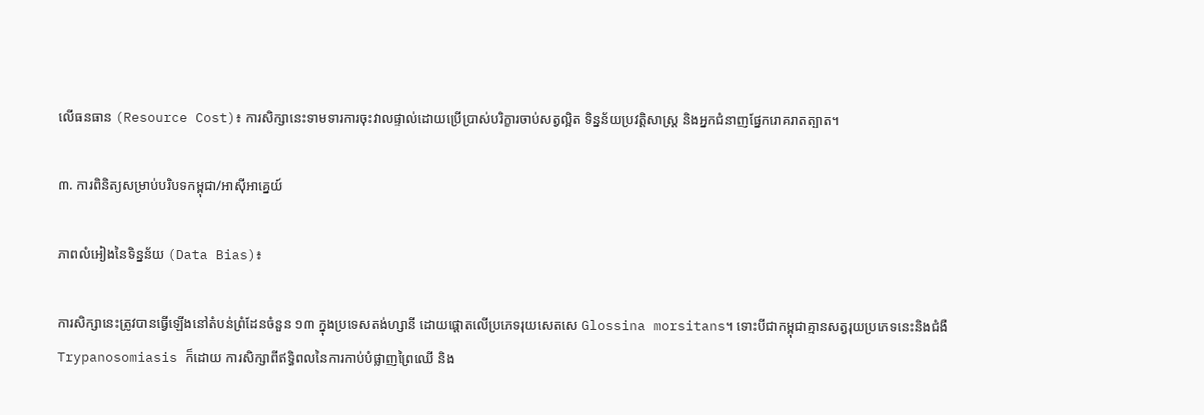លើធនធាន (Resource Cost)៖ ការសិក្សានេះទាមទារការចុះវាលផ្ទាល់ដោយប្រើប្រាស់បរិក្ខារចាប់សត្វល្អិត ទិន្នន័យប្រវត្តិសាស្ត្រ និងអ្នកជំនាញផ្នែករោគរាតត្បាត។

៣. ការពិនិត្យសម្រាប់បរិបទកម្ពុជា/អាស៊ីអាគ្នេយ៍

ភាពលំអៀងនៃទិន្នន័យ (Data Bias)៖

ការសិក្សានេះត្រូវបានធ្វើឡើងនៅតំបន់ព្រំដែនចំនួន ១៣ ក្នុងប្រទេសតង់ហ្សានី ដោយផ្តោតលើប្រភេទរុយសេតសេ Glossina morsitans។ ទោះបីជាកម្ពុជាគ្មានសត្វរុយប្រភេទនេះនិងជំងឺ Trypanosomiasis ក៏ដោយ ការសិក្សាពីឥទ្ធិពលនៃការកាប់បំផ្លាញព្រៃឈើ និង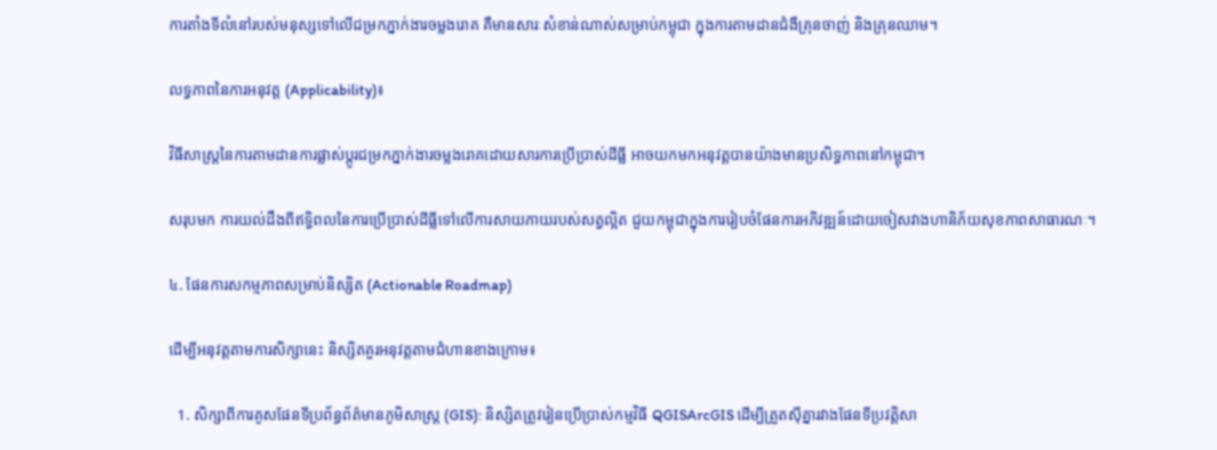ការតាំងទីលំនៅរបស់មនុស្សទៅលើជម្រកភ្នាក់ងារចម្លងរោគ គឺមានសារៈសំខាន់ណាស់សម្រាប់កម្ពុជា ក្នុងការតាមដានជំងឺគ្រុនចាញ់ និងគ្រុនឈាម។

លទ្ធភាពនៃការអនុវត្ត (Applicability)៖

វិធីសាស្ត្រនៃការតាមដានការផ្លាស់ប្តូរជម្រកភ្នាក់ងារចម្លងរោគដោយសារការប្រើប្រាស់ដីធ្លី អាចយកមកអនុវត្តបានយ៉ាងមានប្រសិទ្ធភាពនៅកម្ពុជា។

សរុបមក ការយល់ដឹងពីឥទ្ធិពលនៃការប្រើប្រាស់ដីធ្លីទៅលើការសាយភាយរបស់សត្វល្អិត ជួយកម្ពុជាក្នុងការរៀបចំផែនការអភិវឌ្ឍន៍ដោយចៀសវាងហានិភ័យសុខភាពសាធារណៈ។

៤. ផែនការសកម្មភាពសម្រាប់និស្សិត (Actionable Roadmap)

ដើម្បីអនុវត្តតាមការសិក្សានេះ និស្សិតគួរអនុវត្តតាមជំហានខាងក្រោម៖

  1. សិក្សាពីការគូសផែនទីប្រព័ន្ធព័ត៌មានភូមិសាស្ត្រ (GIS): និស្សិតត្រូវរៀនប្រើប្រាស់កម្មវិធី QGISArcGIS ដើម្បីត្រួតស៊ីគ្នារវាងផែនទីប្រវត្តិសា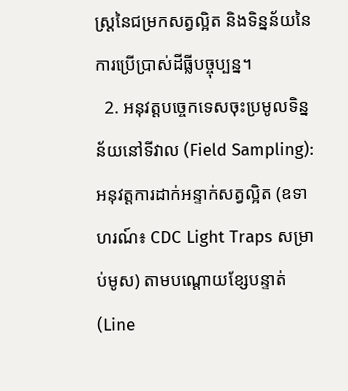ស្ត្រនៃជម្រកសត្វល្អិត និងទិន្នន័យនៃការប្រើប្រាស់ដីធ្លីបច្ចុប្បន្ន។
  2. អនុវត្តបច្ចេកទេសចុះប្រមូលទិន្នន័យនៅទីវាល (Field Sampling): អនុវត្តការដាក់អន្ទាក់សត្វល្អិត (ឧទាហរណ៍៖ CDC Light Traps សម្រាប់មូស) តាមបណ្តោយខ្សែបន្ទាត់ (Line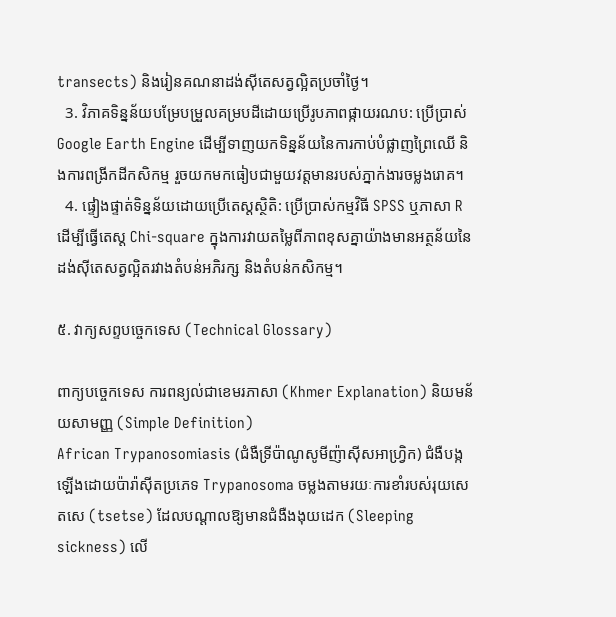transects) និងរៀនគណនាដង់ស៊ីតេសត្វល្អិតប្រចាំថ្ងៃ។
  3. វិភាគទិន្នន័យបម្រែបម្រួលគម្របដីដោយប្រើរូបភាពផ្កាយរណប: ប្រើប្រាស់ Google Earth Engine ដើម្បីទាញយកទិន្នន័យនៃការកាប់បំផ្លាញព្រៃឈើ និងការពង្រីកដីកសិកម្ម រួចយកមកធៀបជាមួយវត្តមានរបស់ភ្នាក់ងារចម្លងរោគ។
  4. ផ្ទៀងផ្ទាត់ទិន្នន័យដោយប្រើតេស្តស្ថិតិ: ប្រើប្រាស់កម្មវិធី SPSS ឬភាសា R ដើម្បីធ្វើតេស្ត Chi-square ក្នុងការវាយតម្លៃពីភាពខុសគ្នាយ៉ាងមានអត្ថន័យនៃដង់ស៊ីតេសត្វល្អិតរវាងតំបន់អភិរក្ស និងតំបន់កសិកម្ម។

៥. វាក្យសព្ទបច្ចេកទេស (Technical Glossary)

ពាក្យបច្ចេកទេស ការពន្យល់ជាខេមរភាសា (Khmer Explanation) និយមន័យសាមញ្ញ (Simple Definition)
African Trypanosomiasis (ជំងឺទ្រីប៉ាណូសូមីញ៉ាស៊ីសអាហ្វ្រិក) ជំងឺបង្កឡើងដោយប៉ារ៉ាស៊ីតប្រភេទ Trypanosoma ចម្លងតាមរយៈការខាំរបស់រុយសេតសេ (tsetse) ដែលបណ្តាលឱ្យមានជំងឺងងុយដេក (Sleeping sickness) លើ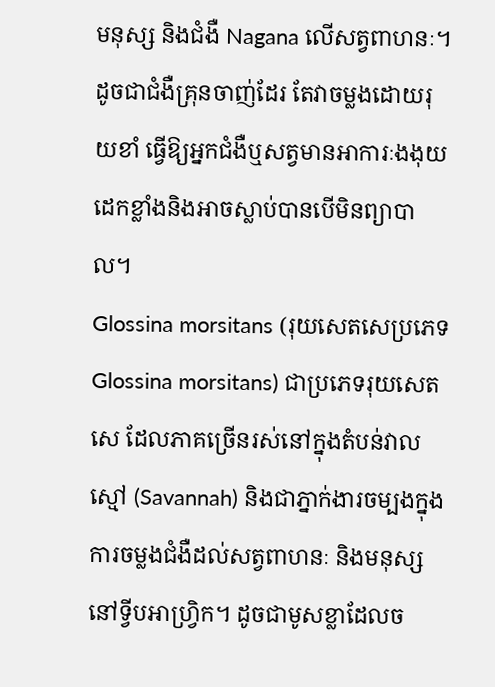មនុស្ស និងជំងឺ Nagana លើសត្វពាហនៈ។ ដូចជាជំងឺគ្រុនចាញ់ដែរ តែវាចម្លងដោយរុយខាំ ធ្វើឱ្យអ្នកជំងឺឬសត្វមានអាការៈងងុយដេកខ្លាំងនិងអាចស្លាប់បានបើមិនព្យាបាល។
Glossina morsitans (រុយសេតសេប្រភេទ Glossina morsitans) ជាប្រភេទរុយសេតសេ ដែលភាគច្រើនរស់នៅក្នុងតំបន់វាលស្មៅ (Savannah) និងជាភ្នាក់ងារចម្បងក្នុងការចម្លងជំងឺដល់សត្វពាហនៈ និងមនុស្សនៅទ្វីបអាហ្វ្រិក។ ដូចជាមូសខ្លាដែលច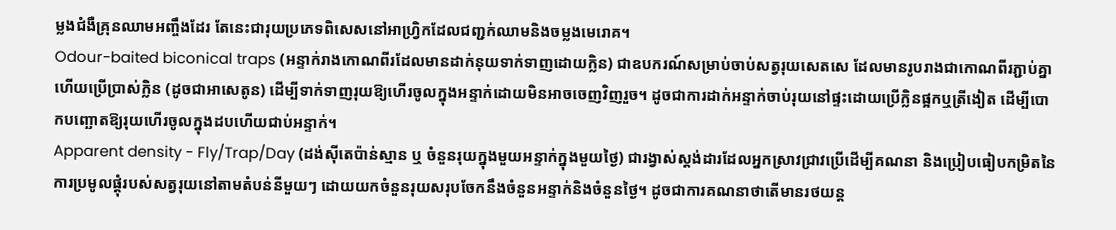ម្លងជំងឺគ្រុនឈាមអញ្ចឹងដែរ តែនេះជារុយប្រភេទពិសេសនៅអាហ្វ្រិកដែលជញ្ជក់ឈាមនិងចម្លងមេរោគ។
Odour-baited biconical traps (អន្ទាក់រាងកោណពីរដែលមានដាក់នុយទាក់ទាញដោយក្លិន) ជាឧបករណ៍សម្រាប់ចាប់សត្វរុយសេតសេ ដែលមានរូបរាងជាកោណពីរភ្ជាប់គ្នា ហើយប្រើប្រាស់ក្លិន (ដូចជាអាសេតូន) ដើម្បីទាក់ទាញរុយឱ្យហើរចូលក្នុងអន្ទាក់ដោយមិនអាចចេញវិញរួច។ ដូចជាការដាក់អន្ទាក់ចាប់រុយនៅផ្ទះដោយប្រើក្លិនផ្អកឬត្រីងៀត ដើម្បីបោកបញ្ឆោតឱ្យរុយហើរចូលក្នុងដបហើយជាប់អន្ទាក់។
Apparent density - Fly/Trap/Day (ដង់ស៊ីតេប៉ាន់ស្មាន ឬ ចំនួនរុយក្នុងមួយអន្ទាក់ក្នុងមួយថ្ងៃ) ជារង្វាស់ស្តង់ដារដែលអ្នកស្រាវជ្រាវប្រើដើម្បីគណនា និងប្រៀបធៀបកម្រិតនៃការប្រមូលផ្តុំរបស់សត្វរុយនៅតាមតំបន់នីមួយៗ ដោយយកចំនួនរុយសរុបចែកនឹងចំនួនអន្ទាក់និងចំនួនថ្ងៃ។ ដូចជាការគណនាថាតើមានរថយន្ត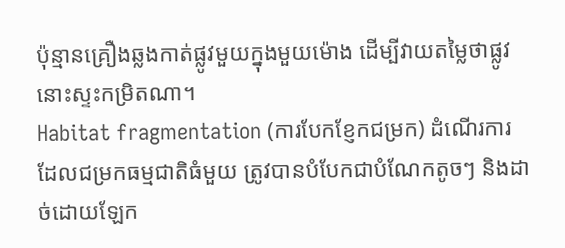ប៉ុន្មានគ្រឿងឆ្លងកាត់ផ្លូវមួយក្នុងមួយម៉ោង ដើម្បីវាយតម្លៃថាផ្លូវនោះស្ទះកម្រិតណា។
Habitat fragmentation (ការបែកខ្ញែកជម្រក) ដំណើរការដែលជម្រកធម្មជាតិធំមួយ ត្រូវបានបំបែកជាបំណែកតូចៗ និងដាច់ដោយឡែក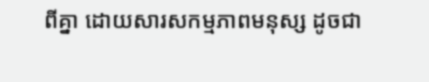ពីគ្នា ដោយសារសកម្មភាពមនុស្ស ដូចជា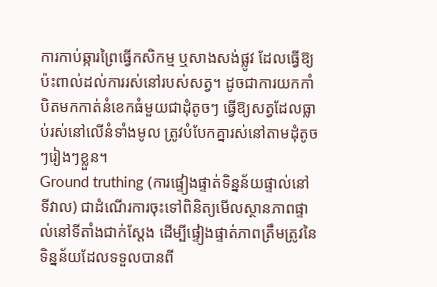ការកាប់ឆ្ការព្រៃធ្វើកសិកម្ម ឬសាងសង់ផ្លូវ ដែលធ្វើឱ្យប៉ះពាល់ដល់ការរស់នៅរបស់សត្វ។ ដូចជាការយកកាំបិតមកកាត់នំខេកធំមួយជាដុំតូចៗ ធ្វើឱ្យសត្វដែលធ្លាប់រស់នៅលើនំទាំងមូល ត្រូវបំបែកគ្នារស់នៅតាមដុំតូចៗរៀងៗខ្លួន។
Ground truthing (ការផ្ទៀងផ្ទាត់ទិន្នន័យផ្ទាល់នៅទីវាល) ជាដំណើរការចុះទៅពិនិត្យមើលស្ថានភាពផ្ទាល់នៅទីតាំងជាក់ស្តែង ដើម្បីផ្ទៀងផ្ទាត់ភាពត្រឹមត្រូវនៃទិន្នន័យដែលទទួលបានពី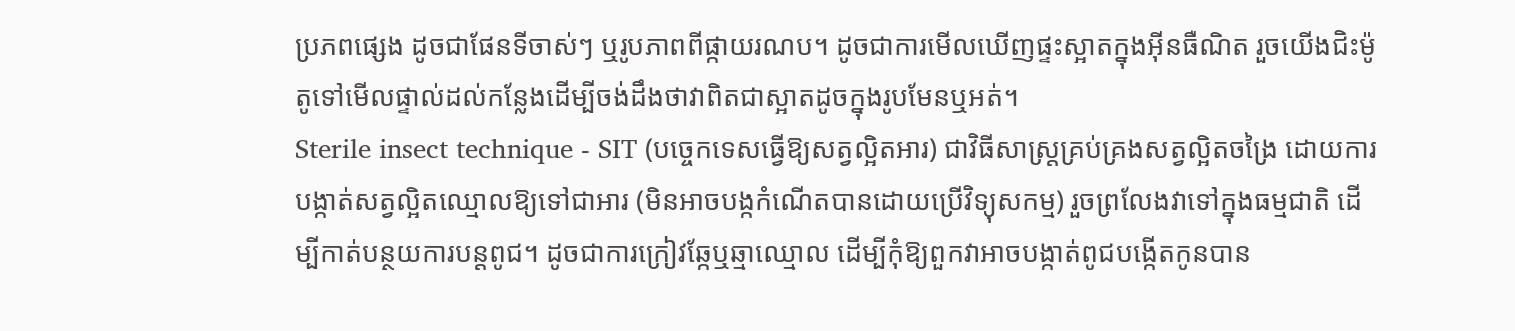ប្រភពផ្សេង ដូចជាផែនទីចាស់ៗ ឬរូបភាពពីផ្កាយរណប។ ដូចជាការមើលឃើញផ្ទះស្អាតក្នុងអ៊ីនធឺណិត រួចយើងជិះម៉ូតូទៅមើលផ្ទាល់ដល់កន្លែងដើម្បីចង់ដឹងថាវាពិតជាស្អាតដូចក្នុងរូបមែនឬអត់។
Sterile insect technique - SIT (បច្ចេកទេសធ្វើឱ្យសត្វល្អិតអារ) ជាវិធីសាស្ត្រគ្រប់គ្រងសត្វល្អិតចង្រៃ ដោយការបង្កាត់សត្វល្អិតឈ្មោលឱ្យទៅជាអារ (មិនអាចបង្កកំណើតបានដោយប្រើវិទ្យុសកម្ម) រួចព្រលែងវាទៅក្នុងធម្មជាតិ ដើម្បីកាត់បន្ថយការបន្តពូជ។ ដូចជាការក្រៀវឆ្កែឬឆ្មាឈ្មោល ដើម្បីកុំឱ្យពួកវាអាចបង្កាត់ពូជបង្កើតកូនបាន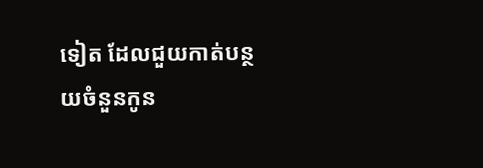ទៀត ដែលជួយកាត់បន្ថយចំនួនកូន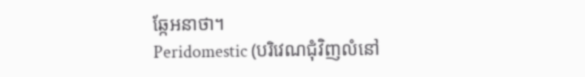ឆ្កែអនាថា។
Peridomestic (បរិវេណជុំវិញលំនៅ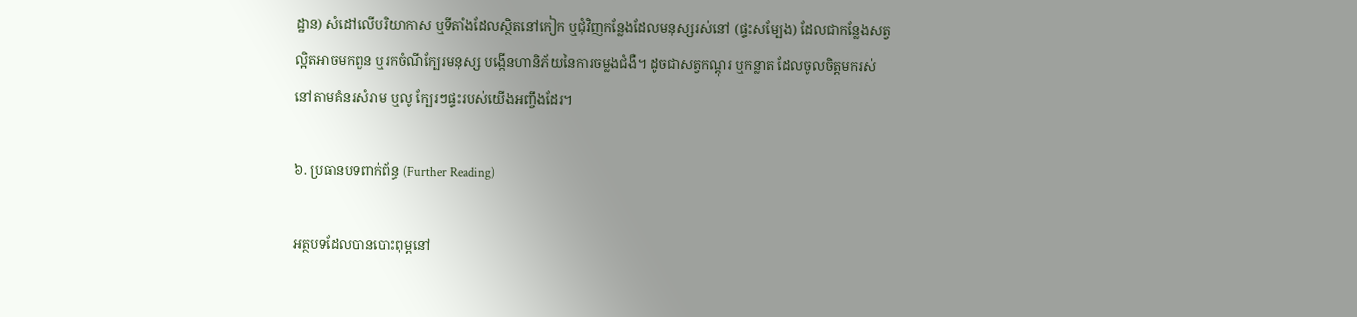ដ្ឋាន) សំដៅលើបរិយាកាស ឬទីតាំងដែលស្ថិតនៅកៀក ឬជុំវិញកន្លែងដែលមនុស្សរស់នៅ (ផ្ទះសម្បែង) ដែលជាកន្លែងសត្វល្អិតអាចមកពួន ឬរកចំណីក្បែរមនុស្ស បង្កើនហានិភ័យនៃការចម្លងជំងឺ។ ដូចជាសត្វកណ្តុរ ឬកន្លាត ដែលចូលចិត្តមករស់នៅតាមគំនរសំរាម ឬលូ ក្បែរៗផ្ទះរបស់យើងអញ្ចឹងដែរ។

៦. ប្រធានបទពាក់ព័ន្ធ (Further Reading)

អត្ថបទដែលបានបោះពុម្ពនៅ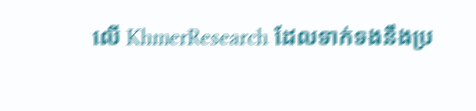លើ KhmerResearch ដែលទាក់ទងនឹងប្រ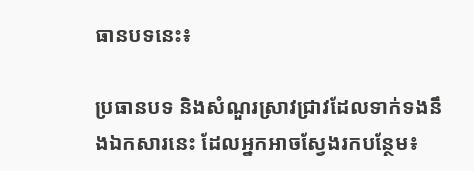ធានបទនេះ៖

ប្រធានបទ និងសំណួរស្រាវជ្រាវដែលទាក់ទងនឹងឯកសារនេះ ដែលអ្នកអាចស្វែងរកបន្ថែម៖